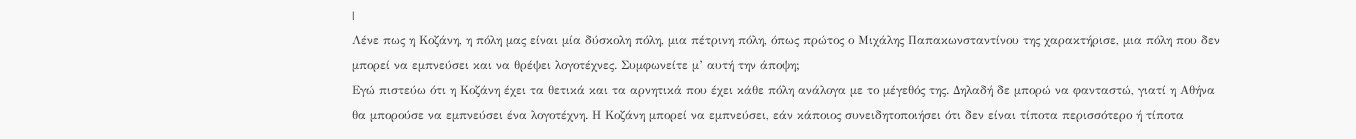|
Λένε πως η Κοζάνη, η πόλη μας είναι μία δύσκολη πόλη, μια πέτρινη πόλη, όπως πρώτος ο Μιχάλης Παπακωνσταντίνου της χαρακτήρισε, μια πόλη που δεν μπορεί να εμπνεύσει και να θρέψει λογοτέχνες. Συμφωνείτε μ’ αυτή την άποψη;
Εγώ πιστεύω ότι η Κοζάνη έχει τα θετικά και τα αρνητικά που έχει κάθε πόλη ανάλογα με το μέγεθός της. Δηλαδή δε μπορώ να φανταστώ, γιατί η Αθήνα θα μπορούσε να εμπνεύσει ένα λογοτέχνη. Η Κοζάνη μπορεί να εμπνεύσει, εάν κάποιος συνειδητοποιήσει ότι δεν είναι τίποτα περισσότερο ή τίποτα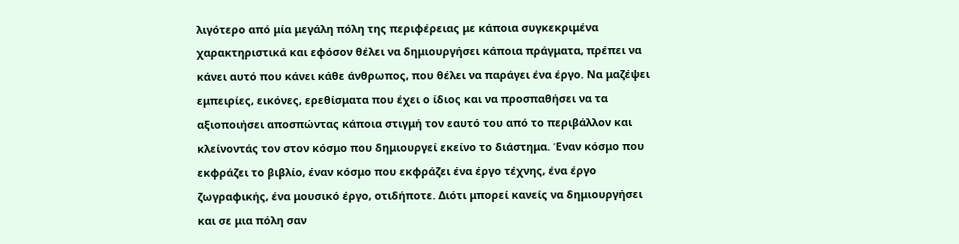λιγότερο από μία μεγάλη πόλη της περιφέρειας με κάποια συγκεκριμένα χαρακτηριστικά και εφόσον θέλει να δημιουργήσει κάποια πράγματα, πρέπει να κάνει αυτό που κάνει κάθε άνθρωπος, που θέλει να παράγει ένα έργο. Να μαζέψει εμπειρίες, εικόνες, ερεθίσματα που έχει ο ίδιος και να προσπαθήσει να τα αξιοποιήσει αποσπώντας κάποια στιγμή τον εαυτό του από το περιβάλλον και κλείνοντάς τον στον κόσμο που δημιουργεί εκείνο το διάστημα. Έναν κόσμο που εκφράζει το βιβλίο, έναν κόσμο που εκφράζει ένα έργο τέχνης, ένα έργο ζωγραφικής, ένα μουσικό έργο, οτιδήποτε. Διότι μπορεί κανείς να δημιουργήσει και σε μια πόλη σαν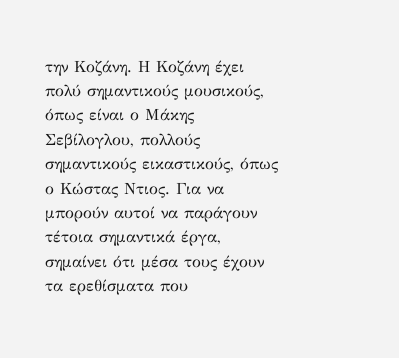την Κοζάνη. Η Κοζάνη έχει πολύ σημαντικούς μουσικούς, όπως είναι ο Μάκης Σεβίλογλου, πολλούς σημαντικούς εικαστικούς, όπως ο Κώστας Ντιος. Για να μπορούν αυτοί να παράγουν τέτοια σημαντικά έργα, σημαίνει ότι μέσα τους έχουν τα ερεθίσματα που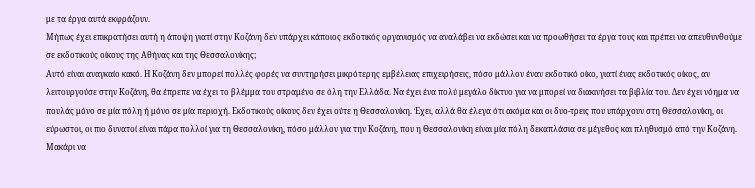με τα έργα αυτά εκφράζουν.
Μήπως έχει επικρατήσει αυτή η άποψη γιατί στην Κοζάνη δεν υπάρχει κάποιος εκδοτικός οργανισμός να αναλάβει να εκδώσει και να προωθήσει τα έργα τους και πρέπει να απευθυνθούμε σε εκδοτικούς οίκους της Αθήνας και της Θεσσαλονίκης;
Αυτό είναι αναγκαίο κακό. Η Κοζάνη δεν μπορεί πολλές φορές να συντηρήσει μικρότερης εμβέλειας επιχειρήσεις, πόσο μάλλον έναν εκδοτικό οίκο, γιατί ένας εκδοτικός οίκος, αν λειτουργούσε στην Κοζάνη, θα έπρεπε να έχει το βλέμμα του στραμένο σε όλη την Ελλάδα. Να έχει ένα πολύ μεγάλο δίκτυο για να μπορεί να διακινήσει τα βιβλία του. Δεν έχει νόημα να πουλάς μόνο σε μία πόλη ή μόνο σε μία περιοχή. Εκδοτικούς οίκους δεν έχει ούτε η Θεσσαλονίκη. Έχει, αλλά θα έλεγα ότι ακόμα και οι δυο-τρεις που υπάρχουν στη Θεσσαλονίκη, οι εύρωστοι, οι πιο δυνατοί είναι πάρα πολλοί για τη Θεσσαλονίκη, πόσο μάλλον για την Κοζάνη, που η Θεσσαλονίκη είναι μία πόλη δεκαπλάσια σε μέγεθος και πληθυσμό από την Κοζάνη. Μακάρι να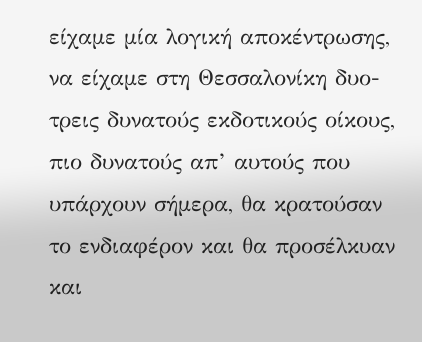είχαμε μία λογική αποκέντρωσης, να είχαμε στη Θεσσαλονίκη δυο-τρεις δυνατούς εκδοτικούς οίκους, πιο δυνατούς απ’ αυτούς που υπάρχουν σήμερα, θα κρατούσαν το ενδιαφέρον και θα προσέλκυαν και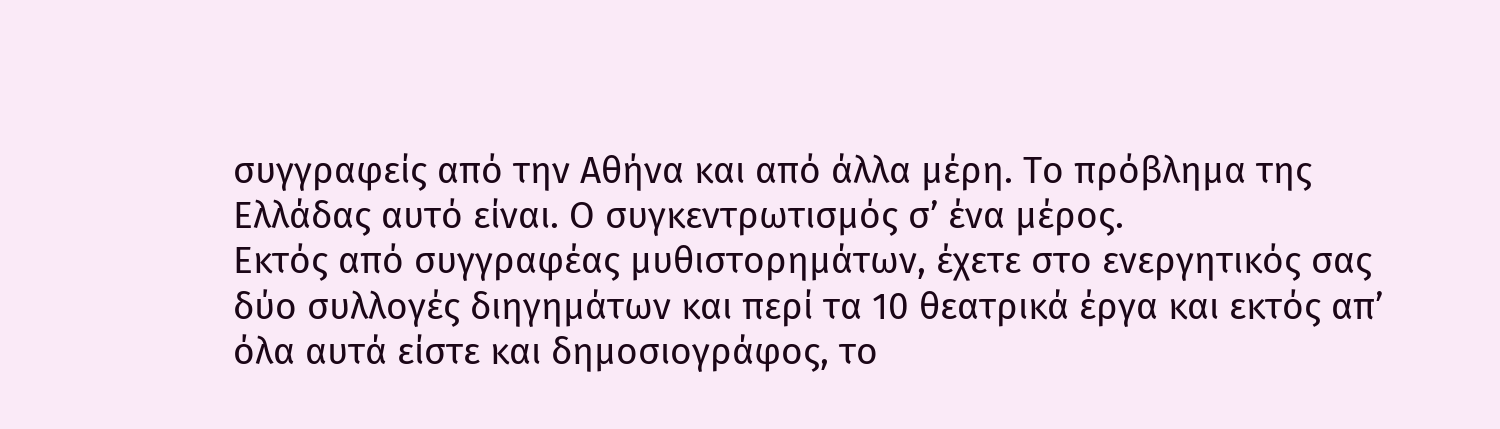συγγραφείς από την Αθήνα και από άλλα μέρη. Το πρόβλημα της Ελλάδας αυτό είναι. Ο συγκεντρωτισμός σ’ ένα μέρος.
Εκτός από συγγραφέας μυθιστορημάτων, έχετε στο ενεργητικός σας δύο συλλογές διηγημάτων και περί τα 10 θεατρικά έργα και εκτός απ’ όλα αυτά είστε και δημοσιογράφος, το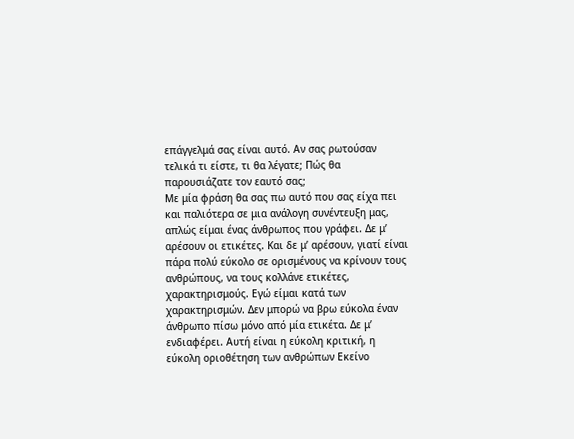επάγγελμά σας είναι αυτό. Αν σας ρωτούσαν τελικά τι είστε, τι θα λέγατε; Πώς θα παρουσιάζατε τον εαυτό σας;
Με μία φράση θα σας πω αυτό που σας είχα πει και παλιότερα σε μια ανάλογη συνέντευξη μας, απλώς είμαι ένας άνθρωπος που γράφει. Δε μ’ αρέσουν οι ετικέτες. Και δε μ’ αρέσουν, γιατί είναι πάρα πολύ εύκολο σε ορισμένους να κρίνουν τους ανθρώπους, να τους κολλάνε ετικέτες, χαρακτηρισμούς. Εγώ είμαι κατά των χαρακτηρισμών. Δεν μπορώ να βρω εύκολα έναν άνθρωπο πίσω μόνο από μία ετικέτα. Δε μ’ ενδιαφέρει. Αυτή είναι η εύκολη κριτική, η εύκολη οριοθέτηση των ανθρώπων Εκείνο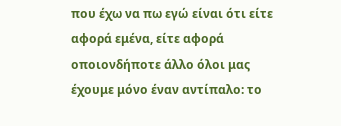που έχω να πω εγώ είναι ότι είτε αφορά εμένα, είτε αφορά οποιονδήποτε άλλο όλοι μας έχουμε μόνο έναν αντίπαλο: το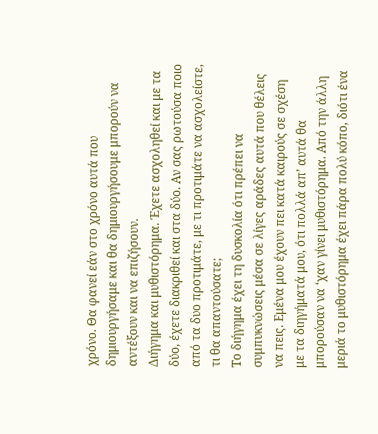χρόνο. Θα φανεί εάν στο χρόνο αυτά που δημιουργήσαμε και θα δημιουργήσουμε μπορούν να αντέξουν και να επιζήσουν.
Διήγημα και μυθιστόρημα. Έχετε ασχοληθεί και με τα δύο, έχετε διακριθεί και στα δύο. Αν σας ρωτούσα ποιο από τα δυο προτιμάτε, με τι προτιμάτε να ασχολείστε, τι θα απαντούσατε;
Το διήγημα έχει τη δυσκολία ότι πρέπει να συμπυκνώσεις μέσα σε λίγες αράδες αυτά που θέλεις να πεις. Εμένα μου έχουν πει κατά καιρούς σε σχέση με τα διηγήματά μου, ότι πολλά απ’ αυτά θα μπορούσαν να ‘χαν γίνει μυθιστόρημα. Από την άλλη μεριά το μυθιστόρημα έχει πάρα πολύ κόπο, διότι ένα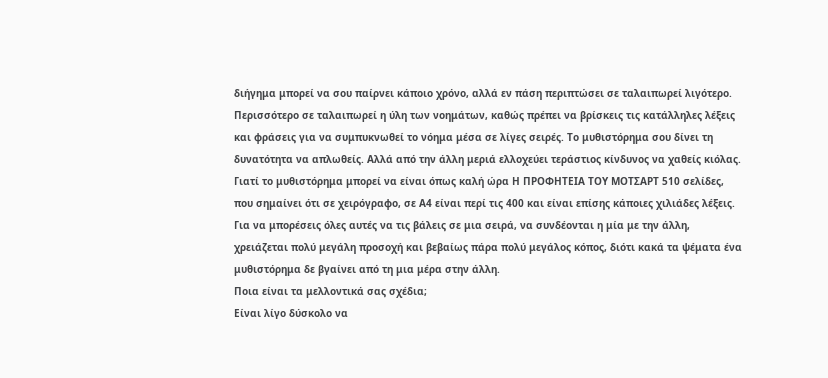διήγημα μπορεί να σου παίρνει κάποιο χρόνο, αλλά εν πάση περιπτώσει σε ταλαιπωρεί λιγότερο. Περισσότερο σε ταλαιπωρεί η ύλη των νοημάτων, καθώς πρέπει να βρίσκεις τις κατάλληλες λέξεις και φράσεις για να συμπυκνωθεί το νόημα μέσα σε λίγες σειρές. Το μυθιστόρημα σου δίνει τη δυνατότητα να απλωθείς. Αλλά από την άλλη μεριά ελλοχεύει τεράστιος κίνδυνος να χαθείς κιόλας. Γιατί το μυθιστόρημα μπορεί να είναι όπως καλή ώρα Η ΠΡΟΦΗΤΕΙΑ ΤΟΥ ΜΟΤΣΑΡΤ 510 σελίδες, που σημαίνει ότι σε χειρόγραφο, σε Α4 είναι περί τις 400 και είναι επίσης κάποιες χιλιάδες λέξεις. Για να μπορέσεις όλες αυτές να τις βάλεις σε μια σειρά, να συνδέονται η μία με την άλλη, χρειάζεται πολύ μεγάλη προσοχή και βεβαίως πάρα πολύ μεγάλος κόπος, διότι κακά τα ψέματα ένα μυθιστόρημα δε βγαίνει από τη μια μέρα στην άλλη.
Ποια είναι τα μελλοντικά σας σχέδια;
Είναι λίγο δύσκολο να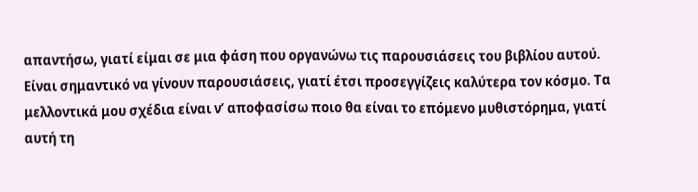απαντήσω, γιατί είμαι σε μια φάση που οργανώνω τις παρουσιάσεις του βιβλίου αυτού. Είναι σημαντικό να γίνουν παρουσιάσεις, γιατί έτσι προσεγγίζεις καλύτερα τον κόσμο. Τα μελλοντικά μου σχέδια είναι ν’ αποφασίσω ποιο θα είναι το επόμενο μυθιστόρημα, γιατί αυτή τη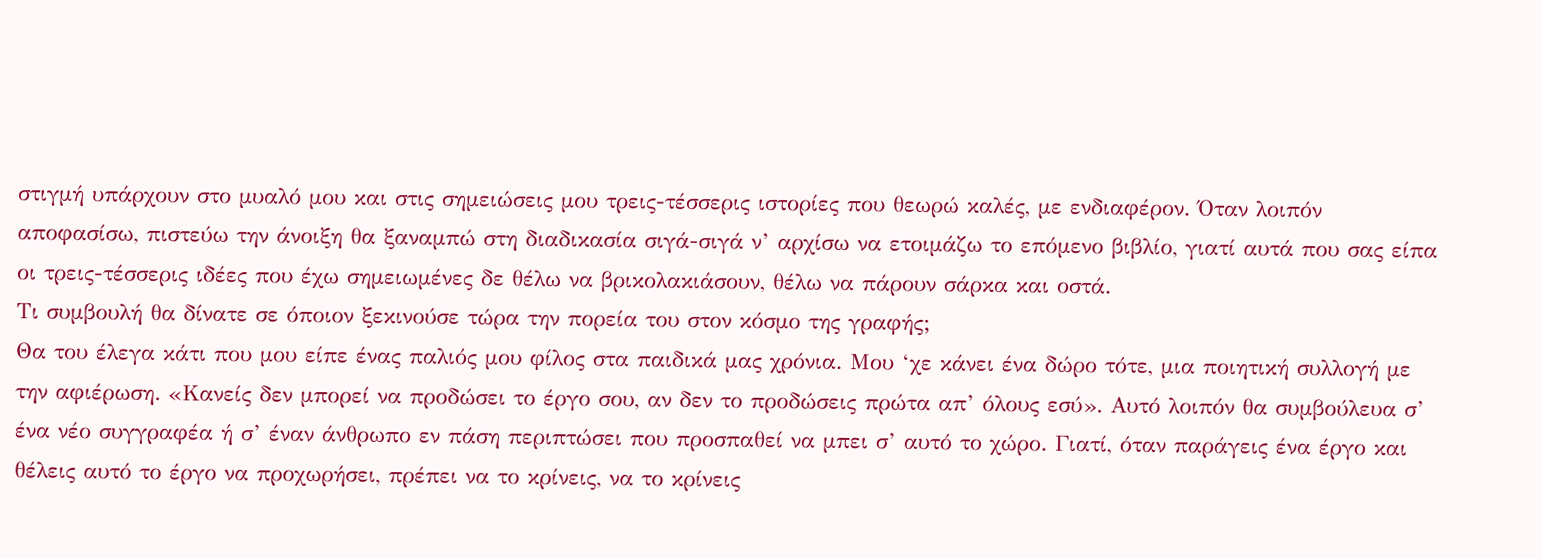στιγμή υπάρχουν στο μυαλό μου και στις σημειώσεις μου τρεις-τέσσερις ιστορίες που θεωρώ καλές, με ενδιαφέρον. Όταν λοιπόν αποφασίσω, πιστεύω την άνοιξη θα ξαναμπώ στη διαδικασία σιγά-σιγά ν’ αρχίσω να ετοιμάζω το επόμενο βιβλίο, γιατί αυτά που σας είπα οι τρεις-τέσσερις ιδέες που έχω σημειωμένες δε θέλω να βρικολακιάσουν, θέλω να πάρουν σάρκα και οστά.
Τι συμβουλή θα δίνατε σε όποιον ξεκινούσε τώρα την πορεία του στον κόσμο της γραφής;
Θα του έλεγα κάτι που μου είπε ένας παλιός μου φίλος στα παιδικά μας χρόνια. Μου ‘χε κάνει ένα δώρο τότε, μια ποιητική συλλογή με την αφιέρωση. «Κανείς δεν μπορεί να προδώσει το έργο σου, αν δεν το προδώσεις πρώτα απ’ όλους εσύ». Αυτό λοιπόν θα συμβούλευα σ’ ένα νέο συγγραφέα ή σ’ έναν άνθρωπο εν πάση περιπτώσει που προσπαθεί να μπει σ’ αυτό το χώρο. Γιατί, όταν παράγεις ένα έργο και θέλεις αυτό το έργο να προχωρήσει, πρέπει να το κρίνεις, να το κρίνεις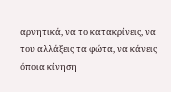αρνητικά, να το κατακρίνεις, να του αλλάξεις τα φώτα, να κάνεις όποια κίνηση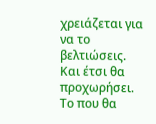χρειάζεται για να το βελτιώσεις. Και έτσι θα προχωρήσει. Το που θα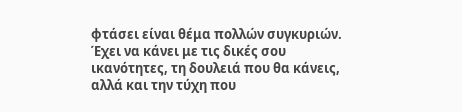φτάσει είναι θέμα πολλών συγκυριών. Έχει να κάνει με τις δικές σου ικανότητες, τη δουλειά που θα κάνεις, αλλά και την τύχη που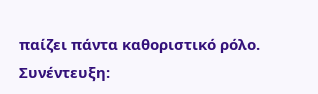παίζει πάντα καθοριστικό ρόλο.
Συνέντευξη: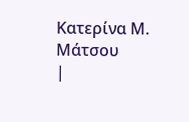Κατερίνα Μ. Μάτσου
|